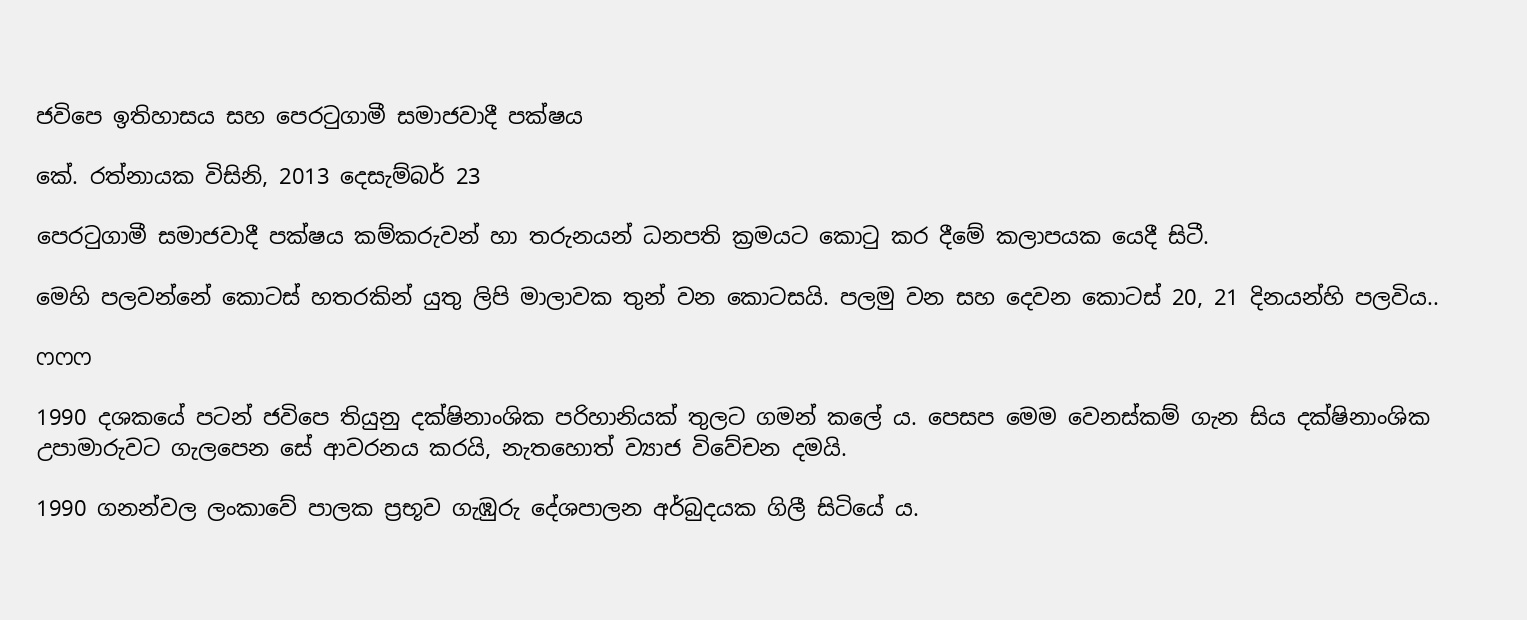ජවිපෙ ඉතිහාසය සහ පෙරටුගාමී සමාජවාදී පක්ෂය

කේ. රත්නායක විසිනි, 2013 දෙසැම්බර් 23

පෙරටුගාමී සමාජවාදී පක්ෂය කම්කරුවන් හා තරුනයන් ධනපති ක්‍රමයට කොටු කර දීමේ කලාපයක යෙදී සිටී.

මෙහි පලවන්නේ කොටස් හතරකින් යුතු ලිපි මාලාවක තුන් වන කොටසයි. පලමු වන සහ දෙවන කොටස් 20, 21 දිනයන්හි පලවිය..

ෆෆෆ

1990 දශකයේ පටන් ජවිපෙ තියුනු දක්ෂිනාංශික පරිහානියක් තුලට ගමන් කලේ ය. පෙසප මෙම වෙනස්කම් ගැන සිය දක්ෂිනාංශික උපාමාරුවට ගැලපෙන සේ ආවරනය කරයි, නැතහොත් ව්‍යාජ විවේචන දමයි.

1990 ගනන්වල ලංකාවේ පාලක ප්‍රභූව ගැඹුරු දේශපාලන අර්බුදයක ගිලී සිටියේ ය.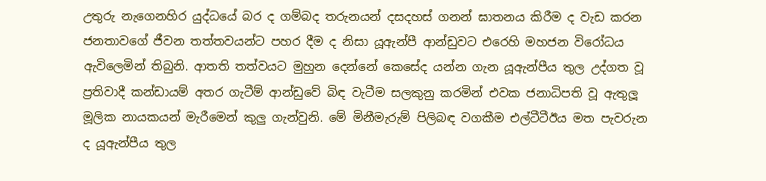උතුරු නැගෙනහිර යුද්ධයේ බර ද ගම්බද තරුනයන් දසදහස් ගනන් ඝාතනය කිරීම ද වැඩ කරන ජනතාවගේ ජීවන තත්තවයන්ට පහර දීම ද නිසා යූඇන්පී ආන්ඩුවට එරෙහි මහජන විරෝධය ඇවිලෙමින් තිබුනි. ආතති තත්වයට මුහුන දෙන්නේ කෙසේද යන්න ගැන යූඇන්පීය තුල උද්ගත වූ ප්‍රතිවාදී කන්ඩායම් අතර ගැටීම් ආන්ඩුවේ බිඳ වැටීම සලකුනු කරමින් එවක ජනාධිපති වූ ඇතුලූ මූලික නායකයන් මැරීමෙන් කුලු ගැන්වුනි. මේ මිනීමැරුම් පිලිබඳ වගකීම එල්ටීටීඊය මත පැවරුන ද යූඇන්පීය තුල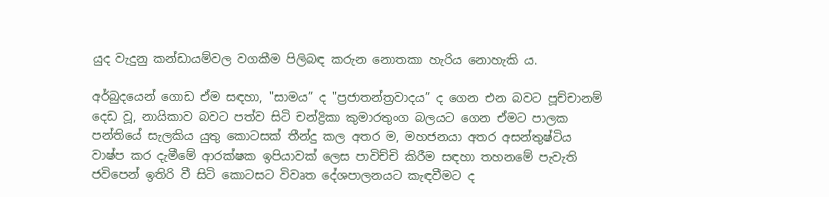යුද වැදුනු කන්ඩායම්වල වගකීම පිලිබඳ කරුන නොතකා හැරිය නොහැකි ය.

අර්බුදයෙන් ගොඩ ඒම සඳහා, "සාමය” ද "ප්‍රජාතන්ත්‍රවාදය” ද ගෙන එන බවට පූච්චානම් දෙඩ වූ, නායිකාව බවට පත්ව සිටි චන්ද්‍රිකා කුමාරතුංග බලයට ගෙන ඒමට පාලක පන්තියේ සැලකිය යුතු කොටසක් තීන්දු කල අතර ම, මහජනයා අතර අසන්තුෂ්ටිය වාෂ්ප කර දැමීමේ ආරක්ෂක ඉපියාවක් ලෙස පාවිච්චි කිරීම සඳහා තහනමේ පැවැති ජවිපෙන් ඉතිරි වී සිටි කොටසට විවෘත දේශපාලනයට කැඳවීමට ද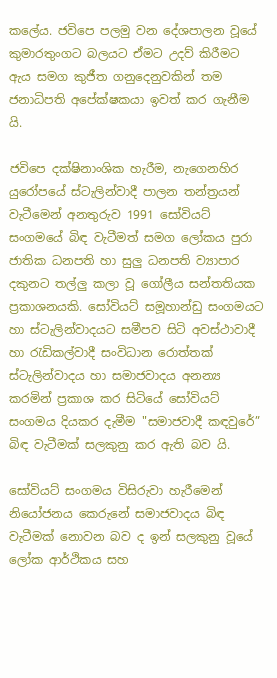කලේය. ජවිපෙ පලමු වන දේශපාලන වූයේ කුමාරතුංගට බලයට ඒමට උදව් කිරීමට ඇය සමග කුජීත ගනුදෙනුවකින් තම ජනාධිපති අපේක්ෂකයා ඉවත් කර ගැනීම යි.

ජවිපෙ දක්ෂිනාංශික හැරීම, නැගෙනහිර යුරෝපයේ ස්ටැලින්වාදී පාලන තන්ත්‍රයන් වැටීමෙන් අනතුරුව 1991 සෝවියට් සංගමයේ බිඳ වැටීමත් සමග ලෝකය පුරා ජාතික ධනපති හා සුලු ධනපති ව්‍යාපාර දකුනට තල්ලු කලා වූ ගෝලීය සන්තතියක ප්‍රකාශනයකි. සෝවියට් සමූහාන්ඩු සංගමයට හා ස්ටැලින්වාදයට සමීපව සිටි අවස්ථාවාදී හා රැඩිකල්වාදී සංවිධාන රොත්තක් ස්ටැලින්වාදය හා සමාජවාදය අනන්‍ය කරමින් ප්‍රකාශ කර සිටියේ සෝවියට් සංගමය දියකර දැමීම "සමාජවාදී කඳවුරේ” බිඳ වැටීමක් සලකුනු කර ඇති බව යි.

සෝවියට් සංගමය විසිරුවා හැරීමෙන් නියෝජනය කෙරුනේ සමාජවාදය බිඳ වැටීමක් නොවන බව ද ඉන් සලකුනු වූයේ ලෝක ආර්ථිකය සහ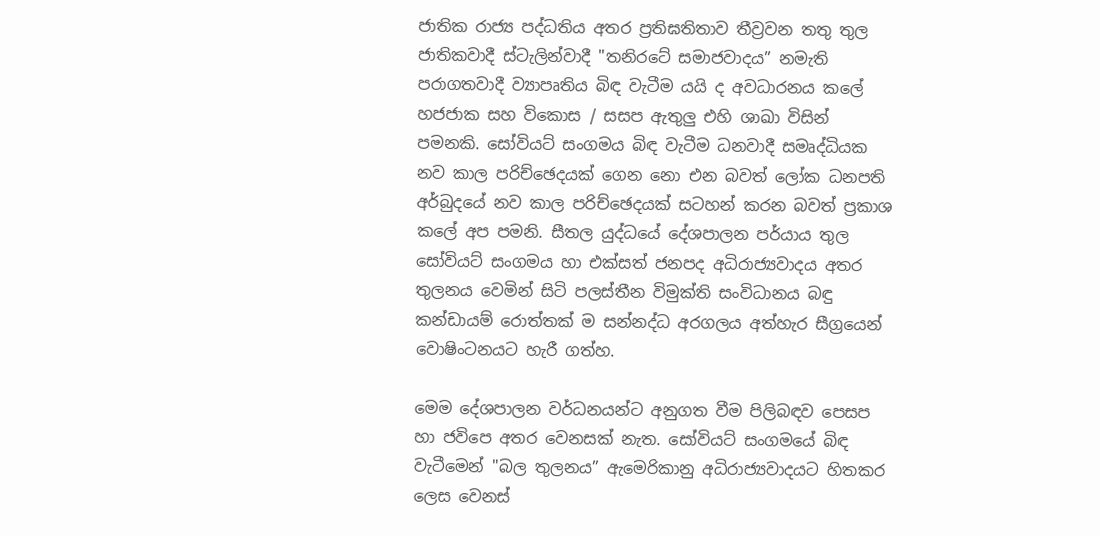ජාතික රාජ්‍ය පද්ධතිය අතර ප්‍රතිඝතිතාව තීව්‍රවන තතු තුල ජාතිකවාදී ස්ටැලින්වාදී "තනිරටේ සමාජවාදය” නමැති පරාගතවාදී ව්‍යාපෘතිය බිඳ වැටීම යයි ද අවධාරනය කලේ හජජාක සහ විකොස / සසප ඇතුලු එහි ශාඛා විසින් පමනකි. සෝවියට් සංගමය බිඳ වැටීම ධනවාදී සමෘද්ධියක නව කාල පරිච්ඡෙදයක් ගෙන නො එන බවත් ලෝක ධනපති අර්බුදයේ නව කාල පරිච්ඡෙදයක් සටහන් කරන බවත් ප්‍රකාශ කලේ අප පමනි. සීතල යුද්ධයේ දේශපාලන පර්යාය තුල සෝවියට් සංගමය හා එක්සත් ජනපද අධිරාජ්‍යවාදය අතර තුලනය වෙමින් සිටි පලස්තීන විමුක්ති සංවිධානය බඳු කන්ඩායම් රොත්තක් ම සන්නද්ධ අරගලය අත්හැර සීග්‍රයෙන් වොෂිංටනයට හැරී ගත්හ.

මෙම දේශපාලන වර්ධනයන්ට අනුගත වීම පිලිබඳව පෙසප හා ජවිපෙ අතර වෙනසක් නැත. සෝවියට් සංගමයේ බිඳ වැටීමෙන් "බල තුලනය” ඇමෙරිකානු අධිරාජ්‍යවාදයට හිතකර ලෙස වෙනස්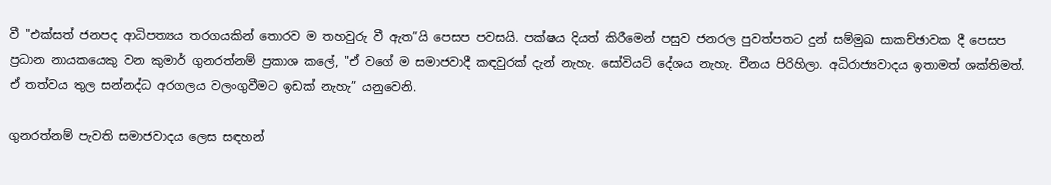වී "එක්සත් ජනපද ආධිපත්‍යය තරගයකින් තොරව ම තහවුරු වී ඇත”යි පෙසප පවසයි. පක්ෂය දියත් කිරීමෙන් පසුව ජනරල පුවත්පතට දුන් සම්මුඛ සාකච්ඡාවක දී පෙසප ප්‍රධාන නායකයෙකු වන කුමාර් ගුනරත්නම් ප්‍රකාශ කලේ, "ඒ වගේ ම සමාජවාදී කඳවුරක් දැන් නැහැ. සෝවියට් දේශය නැහැ. චීනය පිරිහිලා. අධිරාජ්‍යවාදය ඉතාමත් ශක්තිමත්. ඒ තත්වය තුල සන්නද්ධ අරගලය වලංගුවීමට ඉඩක් නැහැ” යනුවෙනි.

ගුනරත්නම් පැවති සමාජවාදය ලෙස සඳහන්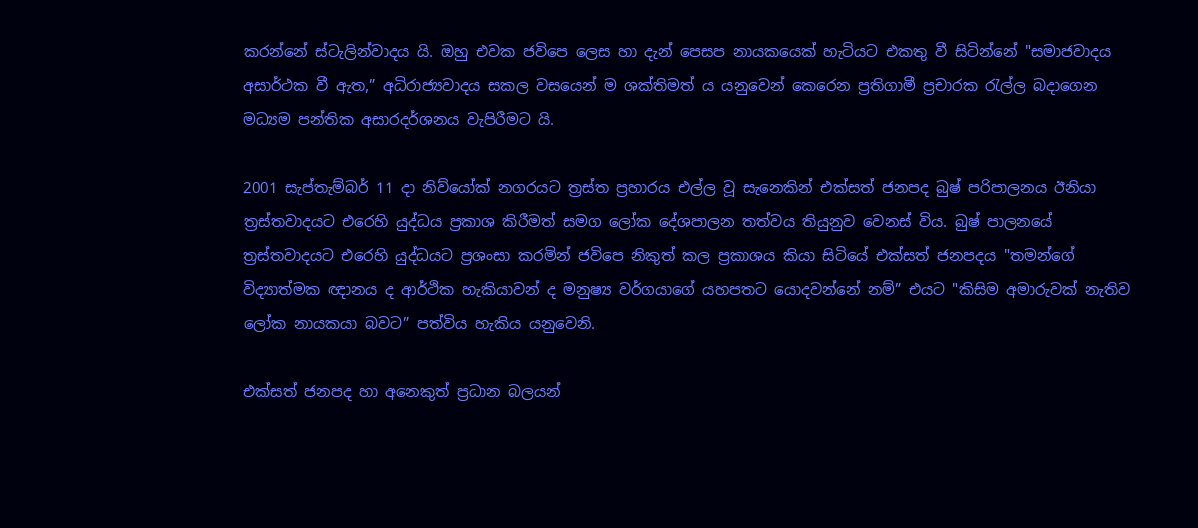කරන්නේ ස්ටැලින්වාදය යි. ඔහු එවක ජවිපෙ ලෙස හා දැන් පෙසප නායකයෙක් හැටියට එකතු වී සිටින්නේ "සමාජවාදය අසාර්ථක වී ඇත,” අධිරාජ්‍යවාදය සකල වසයෙන් ම ශක්තිමත් ය යනුවෙන් කෙරෙන ප්‍රතිගාමී ප්‍රචාරක රැල්ල බදාගෙන මධ්‍යම පන්තික අසාරදර්ශනය වැපිරීමට යි.

2001 සැප්තැම්බර් 11 දා නිව්යෝක් නගරයට ත්‍රස්ත ප්‍රහාරය එල්ල වූ සැනෙකින් එක්සත් ජනපද බුෂ් පරිපාලනය ඊනියා ත්‍රස්තවාදයට එරෙහි යුද්ධය ප්‍රකාශ කිරීමත් සමග ලෝක දේශපාලන තත්වය තියුනුව වෙනස් විය. බුෂ් පාලනයේ ත්‍රස්තවාදයට එරෙහි යුද්ධයට ප්‍රශංසා කරමින් ජවිපෙ නිකුත් කල ප්‍රකාශය කියා සිටියේ එක්සත් ජනපදය "තමන්ගේ විද්‍යාත්මක ඥානය ද ආර්ථික හැකියාවන් ද මනුෂ්‍ය වර්ගයාගේ යහපතට යොදවන්නේ නම්” එයට "කිසිම අමාරුවක් නැතිව ලෝක නායකයා බවට” පත්විය හැකිය යනුවෙනි.

එක්සත් ජනපද හා අනෙකුත් ප්‍රධාන බලයන්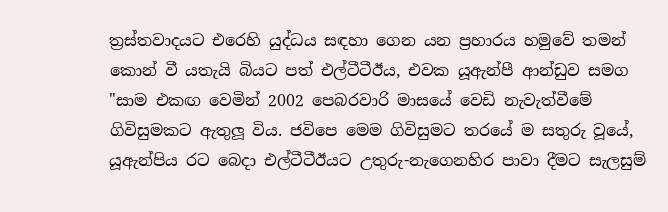ත්‍රස්තවාදයට එරෙහි යුද්ධය සඳහා ගෙන යන ප්‍රහාරය හමුවේ තමන් කොන් වී යතැයි බියට පත් එල්ටීටීඊය, එවක යූඇන්පී ආන්ඩුව සමග "සාම එකඟ වෙමින් 2002 පෙබරවාරි මාසයේ වෙඩි නැවැත්වීමේ ගිවිසුමකට ඇතුලූ විය. ජවිපෙ මෙම ගිවිසුමට තරයේ ම සතුරු වූයේ, යූඇන්පිය රට බෙදා එල්ටීටීඊයට උතුරු-නැගෙනහිර පාවා දීමට සැලසුම්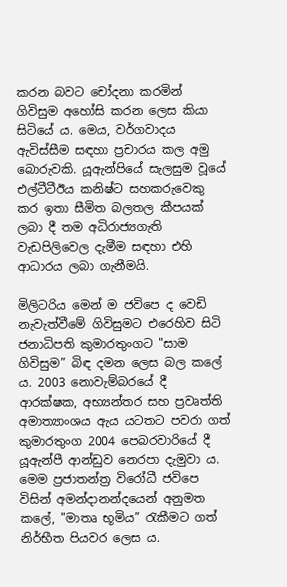කරන බවට චෝදනා කරමින් ගිවිසුම අහෝසි කරන ලෙස කියා සිටියේ ය. මෙය, වර්ගවාදය ඇවිස්සීම සඳහා ප්‍රචාරය කල අමු බොරුවකි. යූඇන්පියේ සැලසුම වූයේ එල්ටීටීඊය කනිෂ්ට සහකරුවෙකු කර ඉතා සීමිත බලතල කීපයක් ලබා දී තම අධිරාජ්‍යගැති වැඩපිලිවෙල දැමීම සඳහා එහි ආධාරය ලබා ගැනීමයි.

මිලිටරිය මෙන් ම ජවිපෙ ද වෙඩි නැවැත්වීමේ ගිවිසුමට එරෙහිව සිටි ජනාධිපති කුමාරතුංගට "සාම ගිවිසුම” බිඳ දමන ලෙස බල කලේ ය. 2003 නොවැම්බරයේ දී ආරක්ෂක, අභ්‍යන්තර සහ ප්‍රවෘත්ති අමාත්‍යාංශය ඇය යටතට පවරා ගත් කුමාරතුංග 2004 පෙබරවාරියේ දී යූඇන්පී ආන්ඩුව නෙරපා දැමුවා ය. මෙම ප්‍රජාතන්ත්‍ර විරෝධී ජවිපෙ විසින් අමන්දානන්දයෙන් අනුමත කලේ, "මාතෘ භූමිය” රැකීමට ගත් නිර්භීත පියවර ලෙස ය.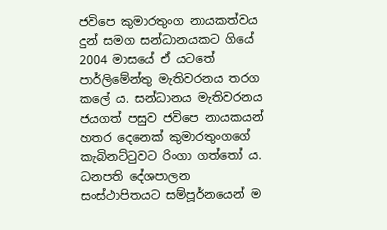ජවිපෙ කුමාරතුංග නායකත්වය දුන් සමග සන්ධානයකට ගියේ 2004 මාසයේ ඒ යටතේ පාර්ලිමේන්තු මැතිවරනය තරග කලේ ය. සන්ධානය මැතිවරනය ජයගත් පසුව ජවිපෙ නායකයන් හතර දෙනෙක් කුමාරතුංගගේ කැබිනට්ටුවට රිංගා ගත්තෝ ය. ධනපති දේශපාලන සංස්ථාපිතයට සම්පූර්නයෙන් ම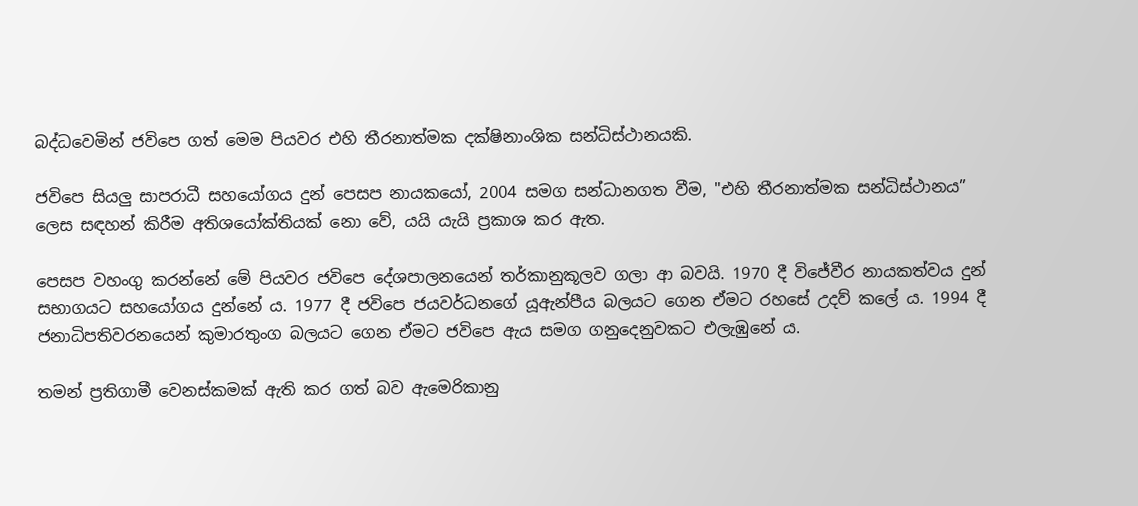බද්ධවෙමින් ජවිපෙ ගත් මෙම පියවර එහි තීරනාත්මක දක්ෂිනාංශික සන්ධිස්ථානයකි.

ජවිපෙ සියලු සාපරාධී සහයෝගය දුන් පෙසප නායකයෝ, 2004 සමග සන්ධානගත වීම, "එහි තීරනාත්මක සන්ධිස්ථානය” ලෙස සඳහන් කිරීම අතිශයෝක්තියක් නො වේ, යයි යැයි ප්‍රකාශ කර ඇත.

පෙසප වහංගු කරන්නේ මේ පියවර ජවිපෙ දේශපාලනයෙන් තර්කානුකූලව ගලා ආ බවයි. 1970 දී විජේවීර නායකත්වය දුන් සභාගයට සහයෝගය දුන්නේ ය. 1977 දී ජවිපෙ ජයවර්ධනගේ යූඇන්පීය බලයට ගෙන ඒමට රහසේ උදව් කලේ ය. 1994 දී ජනාධිපතිවරනයෙන් කුමාරතුංග බලයට ගෙන ඒමට ජවිපෙ ඇය සමග ගනුදෙනුවකට එලැඹුනේ ය.

තමන් ප්‍රතිගාමී වෙනස්කමක් ඇති කර ගත් බව ඇමෙරිකානු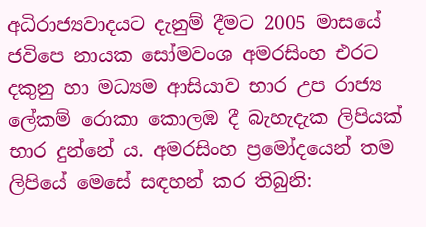අධිරාජ්‍යවාදයට දැනුම් දීමට 2005 මාසයේ ජවිපෙ නායක සෝමවංශ අමරසිංහ එරට දකුනු හා මධ්‍යම ආසියාව භාර උප රාජ්‍ය ලේකම් රොකා කොලඹ දී බැහැදැක ලිපියක් භාර දුන්නේ ය. අමරසිංහ ප්‍රමෝදයෙන් තම ලිපියේ මෙසේ සඳහන් කර තිබුනි: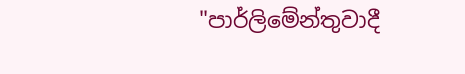"පාර්ලිමේන්තුවාදී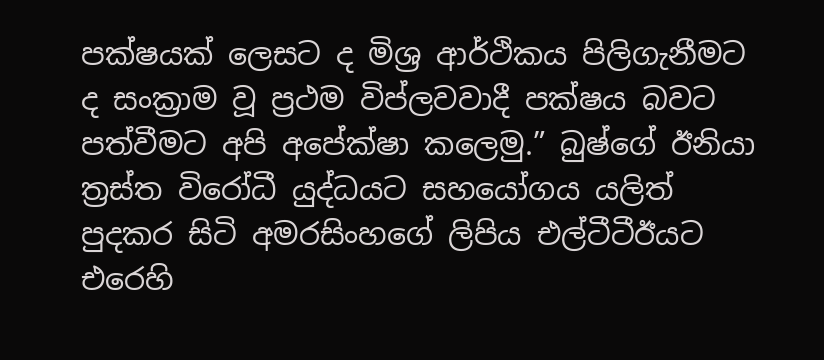පක්ෂයක් ලෙසට ද මිශ්‍ර ආර්ථිකය පිලිගැනීමට ද සංක්‍රාම වූ ප්‍රථම විප්ලවවාදී පක්ෂය බවට පත්වීමට අපි අපේක්ෂා කලෙමු.” බුෂ්ගේ ඊනියා ත්‍රස්ත විරෝධී යුද්ධයට සහයෝගය යලිත් පුදකර සිටි අමරසිංහගේ ලිපිය එල්ටීටීඊයට එරෙහි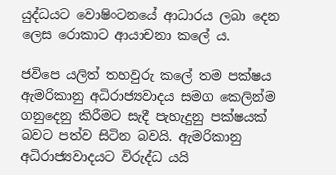යුද්ධයට වොෂිංටනයේ ආධාරය ලබා දෙන ලෙස රොකාට ආයාචනා කලේ ය.

ජවිපෙ යලිත් තහවුරු කලේ තම පක්ෂය ඇමරිකානු අධිරාජ්‍යවාදය සමග කෙලින්ම ගනුදෙනු කිරීමට සැදී පැහැදුනු පක්ෂයක් බවට පත්ව සිටින බවයි. ඇමරිකානු අධිරාජ්‍යවාදයට විරුද්ධ යයි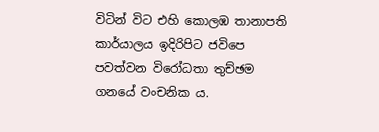විටින් විට එහි කොලඹ තානාපති කාර්යාලය ඉදිරිපිට ජවිපෙ පවත්වන විරෝධතා තුච්ඡම ගනයේ වංචනික ය.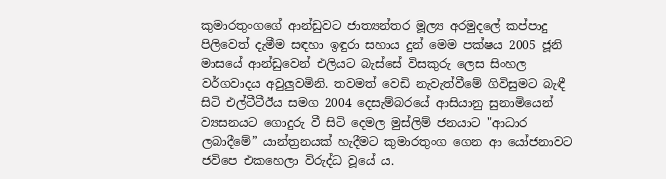කුමාරතුංගගේ ආන්ඩුවට ජාත්‍යන්තර මූල්‍ය අරමුදලේ කප්පාදු පිලිවෙත් දැමීම සඳහා ඉඳුරා සහාය දුන් මෙම පක්ෂය 2005 ජූනි මාසයේ ආන්ඩුවෙන් එලියට බැස්සේ විසකුරු ලෙස සිංහල වර්ගවාදය අවුලුවමිනි. තවමත් වෙඩි නැවැත්වීමේ ගිවිසුමට බැඳී සිටි එල්ටීටීඊය සමග 2004 දෙසැම්බරයේ ආසියානු සුනාමියෙන් ව්‍යසනයට ගොදුරු වී සිටි දෙමල මුස්ලිම් ජනයාට "ආධාර ලබාදීමේ” යාන්ත්‍රනයක් හැදීමට කුමාරතුංග ගෙන ආ යෝජනාවට ජවිපෙ එකහෙලා විරුද්ධ වූයේ ය.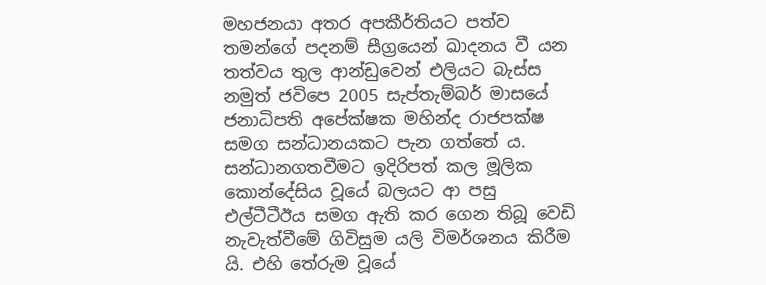මහජනයා අතර අපකීර්තියට පත්ව තමන්ගේ පදනම් සීග්‍රයෙන් ඛාදනය වී යන තත්වය තුල ආන්ඩුවෙන් එලියට බැස්ස නමුත් ජවිපෙ 2005 සැප්තැම්බර් මාසයේ ජනාධිපති අපේක්ෂක මහින්ද රාජපක්ෂ සමග සන්ධානයකට පැන ගත්තේ ය. සන්ධානගතවීමට ඉදිරිපත් කල මූලික කොන්දේසිය වූයේ බලයට ආ පසු එල්ටීටීඊය සමග ඇති කර ගෙන තිබූ වෙඩි නැවැත්වීමේ ගිවිසුම යලි විමර්ශනය කිරීම යි. එහි තේරුම වූයේ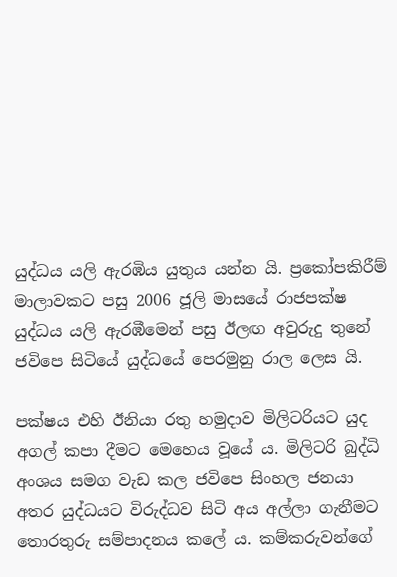යුද්ධය යලි ඇරඹිය යුතුය යන්න යි. ප්‍රකෝපකිරීම් මාලාවකට පසු 2006 ජූලි මාසයේ රාජපක්ෂ යුද්ධය යලි ඇරඹීමෙන් පසු ඊලඟ අවුරුදු තුනේ ජවිපෙ සිටියේ යුද්ධයේ පෙරමුනු රාල ලෙස යි.

පක්ෂය එහි ඊනියා රතු හමුදාව මිලිටරියට යුද අගල් කපා දීමට මෙහෙය වූයේ ය. මිලිටරි බුද්ධි අංශය සමග වැඩ කල ජවිපෙ සිංහල ජනයා අතර යුද්ධයට විරුද්ධව සිටි අය අල්ලා ගැනීමට තොරතුරු සම්පාදනය කලේ ය. කම්කරුවන්ගේ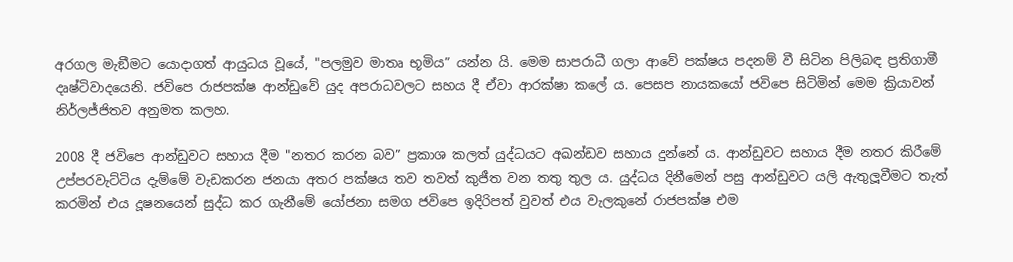අරගල මැඞීමට යොදාගත් ආයුධය වූයේ, "පලමුව මාතෘ භූමිය” යන්න යි. මෙම සාපරාධී ගලා ආවේ පක්ෂය පදනම් වී සිටින පිලිබඳ ප්‍රතිගාමී දෘෂ්ටිවාදයෙනි. ජවිපෙ රාජපක්ෂ ආන්ඩුවේ යුද අපරාධවලට සහය දී ඒවා ආරක්ෂා කලේ ය. පෙසප නායකයෝ ජවිපෙ සිටිමින් මෙම ක්‍රියාවන් නිර්ලජ්ජිතව අනුමත කලහ.

2008 දී ජවිපෙ ආන්ඩුවට සහාය දීම "නතර කරන බව” ප්‍රකාශ කලත් යුද්ධයට අඛන්ඩව සහාය දුන්නේ ය. ආන්ඩුවට සහාය දීම නතර කිරීමේ උප්පරවැට්ටිය දැම්මේ වැඩකරන ජනයා අතර පක්ෂය තව තවත් කුජීත වන තතු තුල ය. යුද්ධය දිනීමෙන් පසු ආන්ඩුවට යලි ඇතුලූවීමට තැත් කරමින් එය දූෂනයෙන් සුද්ධ කර ගැනීමේ යෝජනා සමග ජවිපෙ ඉදිරිපත් වුවත් එය වැලකුනේ රාජපක්ෂ එම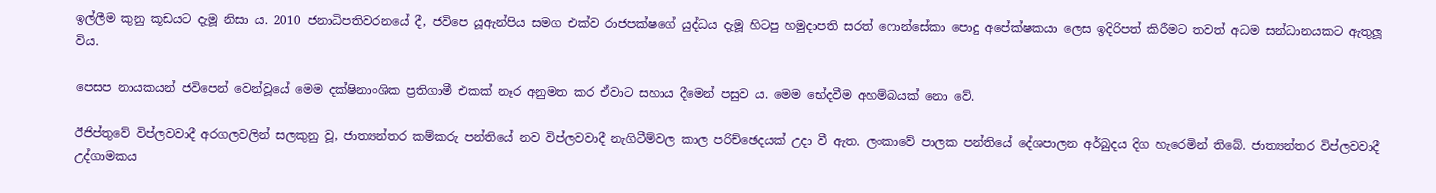ඉල්ලීම කුනු කූඩයට දැමූ නිසා ය. 2010 ජනාධිපතිවරනයේ දී, ජවිපෙ යූඇන්පිය සමග එක්ව රාජපක්ෂගේ යුද්ධය දැමූ හිටපු හමුදාපති සරත් ෆොන්සේකා පොදු අපේක්ෂකයා ලෙස ඉදිරිපත් කිරීමට තවත් අධම සන්ධානයකට ඇතුලූ විය.

පෙසප නායකයන් ජවිපෙන් වෙන්වූයේ මෙම දක්ෂිනාංශික ප්‍රතිගාමී එකක් නෑර අනුමත කර ඒවාට සහාය දීමෙන් පසුව ය. මෙම භේදවීම අහම්බයක් නො වේ.

ඊජිප්තුවේ විප්ලවවාදී අරගලවලින් සලකුනු වූ, ජාත්‍යන්තර කම්කරු පන්තියේ නව විප්ලවවාදී නැගිටීම්වල කාල පරිච්ඡෙදයක් උදා වී ඇත. ලංකාවේ පාලක පන්තියේ දේශපාලන අර්බුදය දිග හැරෙමින් තිබේ. ජාත්‍යන්තර විප්ලවවාදී උද්ගාමකය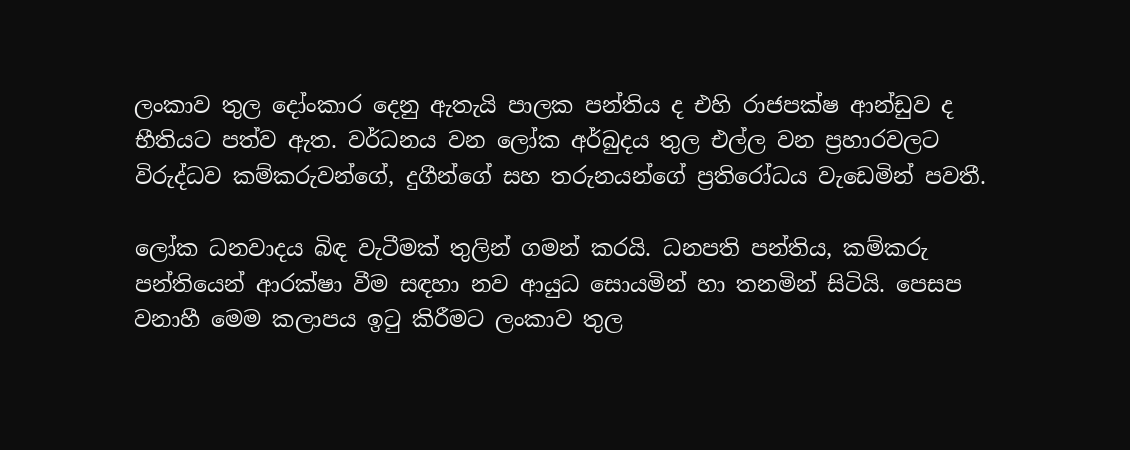ලංකාව තුල දෝංකාර දෙනු ඇතැයි පාලක පන්තිය ද එහි රාජපක්ෂ ආන්ඩුව ද භීතියට පත්ව ඇත. වර්ධනය වන ලෝක අර්බුදය තුල එල්ල වන ප්‍රහාරවලට විරුද්ධව කම්කරුවන්ගේ, දුගීන්ගේ සහ තරුනයන්ගේ ප්‍රතිරෝධය වැඩෙමින් පවතී.

ලෝක ධනවාදය බිඳ වැටීමක් තුලින් ගමන් කරයි. ධනපති පන්තිය, කම්කරු පන්තියෙන් ආරක්ෂා වීම සඳහා නව ආයුධ සොයමින් හා තනමින් සිටියි. පෙසප වනාහී මෙම කලාපය ඉටු කිරීමට ලංකාව තුල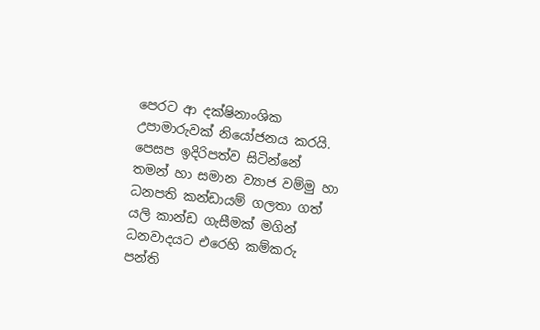පෙරට ආ දක්ෂිනාංශික උපාමාරුවක් නියෝජනය කරයි. පෙසප ඉදිරිපත්ව සිටින්නේ තමන් හා සමාන ව්‍යාජ වම්මු හා ධනපති කන්ඩායම් ගලතා ගත් යලි කාන්ඩ ගැසීමක් මගින් ධනවාදයට එරෙහි කම්කරු පන්ති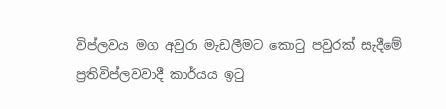විප්ලවය මග අවුරා මැඩලීමට කොටු පවුරක් සැදීමේ ප්‍රතිවිප්ලවවාදී කාර්යය ඉටු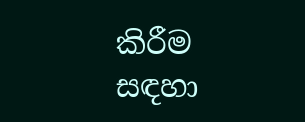කිරීම සඳහා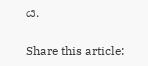ය.

Share this article: